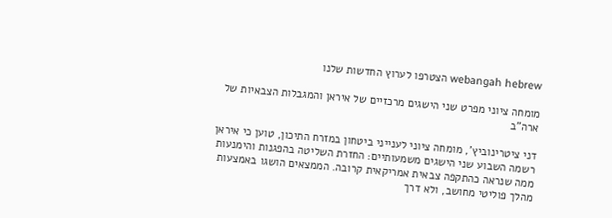webangah hebrew הצטרפו לערוץ החדשות שלנו

מומחה ציוני מפרט שני הישגים מרכזיים של איראן והמגבלות הצבאיות של ארה"ב

דני ציטרינוביץ', מומחה ציוני לענייני ביטחון במזרח התיכון, טוען כי איראן רשמה השבוע שני הישגים משמעותיים: החזרת השליטה בהפגנות והימנעות ממה שנראה כהתקפה צבאית אמריקאית קרובה. הממצאים הושגו באמצעות מהלך פוליטי מחושב, ולא דרך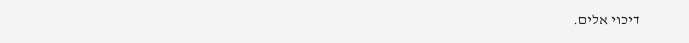דיכוי אלים.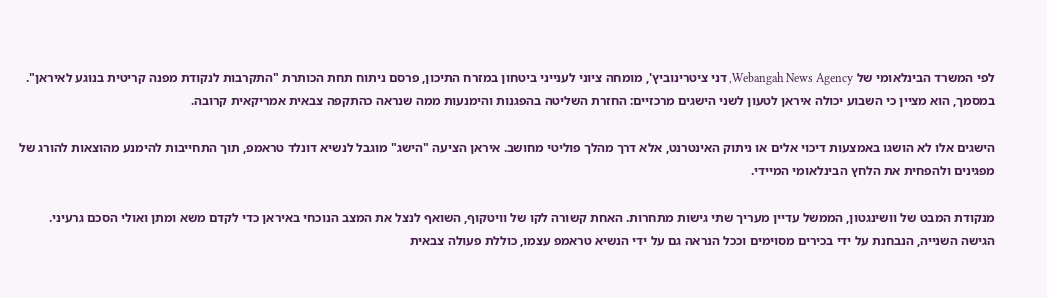לפי המשרד הבינלאומי של Webangah News Agency, דני ציטרינוביץ', מומחה ציוני לענייני ביטחון במזרח התיכון, פרסם ניתוח תחת הכותרת "התקרבות לנקודת מפנה קריטית בנוגע לאיראן". במסמך, הוא מציין כי השבוע יכולה איראן לטעון לשני הישגים מרכזיים: החזרת השליטה בהפגנות והימנעות ממה שנראה כהתקפה צבאית אמריקאית קרובה.

הישגים אלו לא הושגו באמצעות דיכוי אלים או ניתוק האינטרנט, אלא דרך מהלך פוליטי מחושב. איראן הציעה "הישג" מוגבל לנשיא דונלד טראמפ, תוך התחייבות להימנע מהוצאות להורג של מפגינים ולהפחית את הלחץ הבינלאומי המיידי.

מנקודת המבט של וושינגטון, הממשל עדיין מעריך שתי גישות מתחרות. האחת קשורה לקו של וויטקוף, השואף לנצל את המצב הנוכחי באיראן כדי לקדם משא ומתן ואולי הסכם גרעיני. הגישה השנייה, הנבחנת על ידי בכירים מסוימים וככל הנראה גם על ידי הנשיא טראמפ עצמו, כוללת פעולה צבאית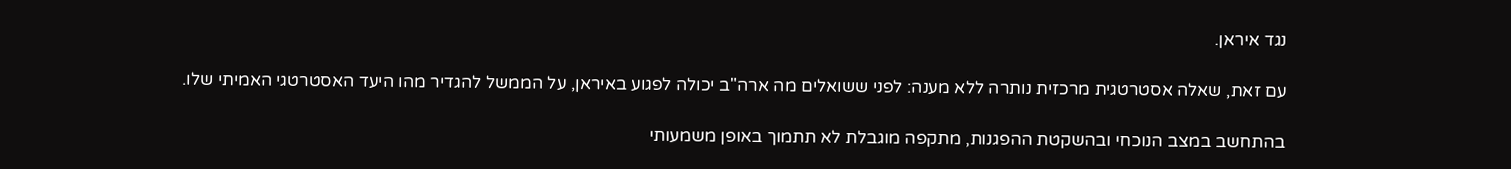נגד איראן.

עם זאת, שאלה אסטרטגית מרכזית נותרה ללא מענה: לפני ששואלים מה ארה"ב יכולה לפגוע באיראן, על הממשל להגדיר מהו היעד האסטרטגי האמיתי שלו.

בהתחשב במצב הנוכחי ובהשקטת ההפגנות, מתקפה מוגבלת לא תתמוך באופן משמעותי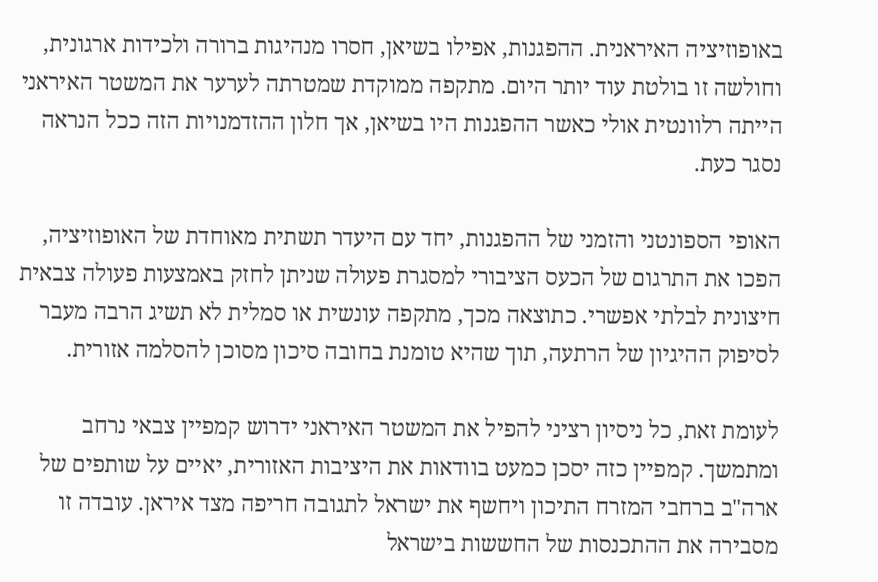באופוזיציה האיראנית. ההפגנות, אפילו בשיאן, חסרו מנהיגות ברורה ולכידות ארגונית, וחולשה זו בולטת עוד יותר היום. מתקפה ממוקדת שמטרתה לערער את המשטר האיראני הייתה רלוונטית אולי כאשר ההפגנות היו בשיאן, אך חלון ההזדמנויות הזה ככל הנראה נסגר כעת.

האופי הספונטני והזמני של ההפגנות, יחד עם היעדר תשתית מאוחדת של האופוזיציה, הפכו את התרגום של הכעס הציבורי למסגרת פעולה שניתן לחזק באמצעות פעולה צבאית חיצונית לבלתי אפשרי. כתוצאה מכך, מתקפה עונשית או סמלית לא תשיג הרבה מעבר לסיפוק ההיגיון של הרתעה, תוך שהיא טומנת בחובה סיכון מסוכן להסלמה אזורית.

לעומת זאת, כל ניסיון רציני להפיל את המשטר האיראני ידרוש קמפיין צבאי נרחב ומתמשך. קמפיין כזה יסכן כמעט בוודאות את היציבות האזורית, יאיים על שותפים של ארה"ב ברחבי המזרח התיכון ויחשף את ישראל לתגובה חריפה מצד איראן. עובדה זו מסבירה את ההתכנסות של החששות בישראל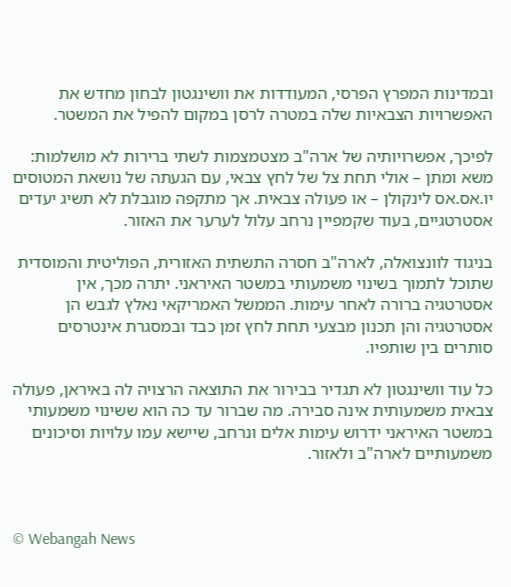ובמדינות המפרץ הפרסי, המעודדות את וושינגטון לבחון מחדש את האפשרויות הצבאיות שלה במטרה לרסן במקום להפיל את המשטר.

לפיכך, אפשרויותיה של ארה"ב מצטמצמות לשתי ברירות לא מושלמות: משא ומתן – אולי תחת צל של לחץ צבאי, עם הגעתה של נושאת המטוסים יו.אס.אס לינקולן – או פעולה צבאית. אך מתקפה מוגבלת לא תשיג יעדים אסטרטגיים, בעוד שקמפיין נרחב עלול לערער את האזור.

בניגוד לוונצואלה, לארה"ב חסרה התשתית האזורית, הפוליטית והמוסדית שתוכל לתמוך בשינוי משמעותי במשטר האיראני. יתרה מכך, אין אסטרטגיה ברורה לאחר עימות. הממשל האמריקאי נאלץ לגבש הן אסטרטגיה והן תכנון מבצעי תחת לחץ זמן כבד ובמסגרת אינטרסים סותרים בין שותפיו.

כל עוד וושינגטון לא תגדיר בבירור את התוצאה הרצויה לה באיראן, פעולה צבאית משמעותית אינה סבירה. מה שברור עד כה הוא ששינוי משמעותי במשטר האיראני ידרוש עימות אלים ונרחב, שיישא עמו עלויות וסיכונים משמעותיים לארה"ב ולאזור.



© Webangah News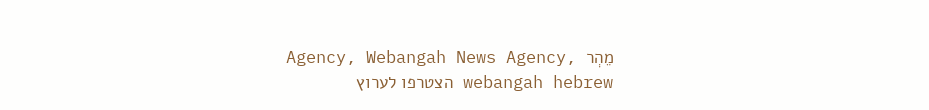Agency, Webangah News Agency, מֵהְר
webangah hebrew הצטרפו לערוץ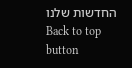החדשות שלנו
Back to top button